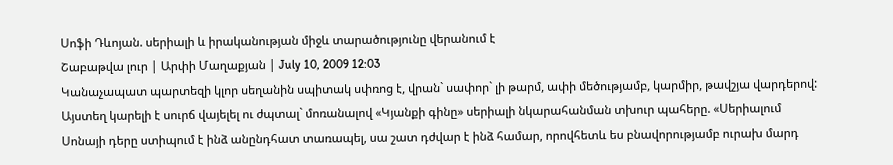Սոֆի Դևոյան. սերիալի և իրականության միջև տարածությունը վերանում է
Շաբաթվա լուր | Արփի Մաղաքյան | July 10, 2009 12:03
Կանաչապատ պարտեզի կլոր սեղանին սպիտակ սփռոց է, վրան` սափոր` լի թարմ, ափի մեծությամբ, կարմիր, թավշյա վարդերով: Այստեղ կարելի է սուրճ վայելել ու ժպտալ` մոռանալով «Կյանքի գինը» սերիալի նկարահանման տխուր պահերը. «Սերիալում Սոնայի դերը ստիպում է ինձ անընդհատ տառապել, սա շատ դժվար է ինձ համար, որովհետև ես բնավորությամբ ուրախ մարդ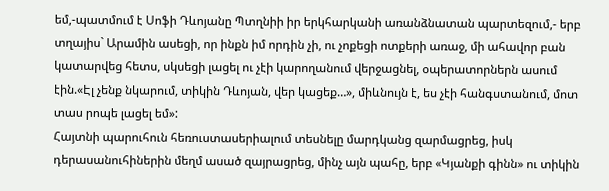եմ,-պատմում է Սոֆի Դևոյանը Պտղնիի իր երկհարկանի առանձնատան պարտեզում,- երբ տղայիս` Արամին ասեցի, որ ինքն իմ որդին չի, ու չոքեցի ոտքերի առաջ, մի ահավոր բան կատարվեց հետս, սկսեցի լացել ու չէի կարողանում վերջացնել, օպերատորներն ասում էին.«Էլ չենք նկարում, տիկին Դևոյան, վեր կացեք…», միևնույն է, ես չէի հանգստանում, մոտ տաս րոպե լացել եմ»:
Հայտնի պարուհուն հեռուստասերիալում տեսնելը մարդկանց զարմացրեց, իսկ դերասանուհիներին մեղմ ասած զայրացրեց, մինչ այն պահը, երբ «Կյանքի գինն» ու տիկին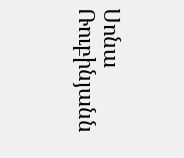Սոնա Ռուբինյանն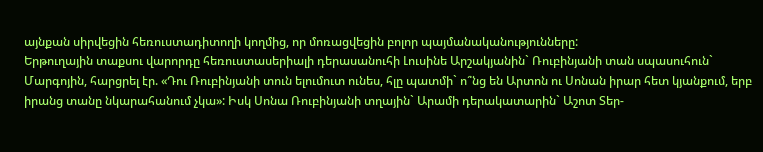այնքան սիրվեցին հեռուստադիտողի կողմից, որ մոռացվեցին բոլոր պայմանականությունները:
Երթուղային տաքսու վարորդը հեռուստասերիալի դերասանուհի Լուսինե Արշակյանին` Ռուբինյանի տան սպասուհուն` Մարգոյին, հարցրել էր. «Դու Ռուբինյանի տուն ելումուտ ունես, հլը պատմի` ո՞նց են Արտոն ու Սոնան իրար հետ կյանքում, երբ իրանց տանը նկարահանում չկա»: Իսկ Սոնա Ռուբինյանի տղային` Արամի դերակատարին` Աշոտ Տեր-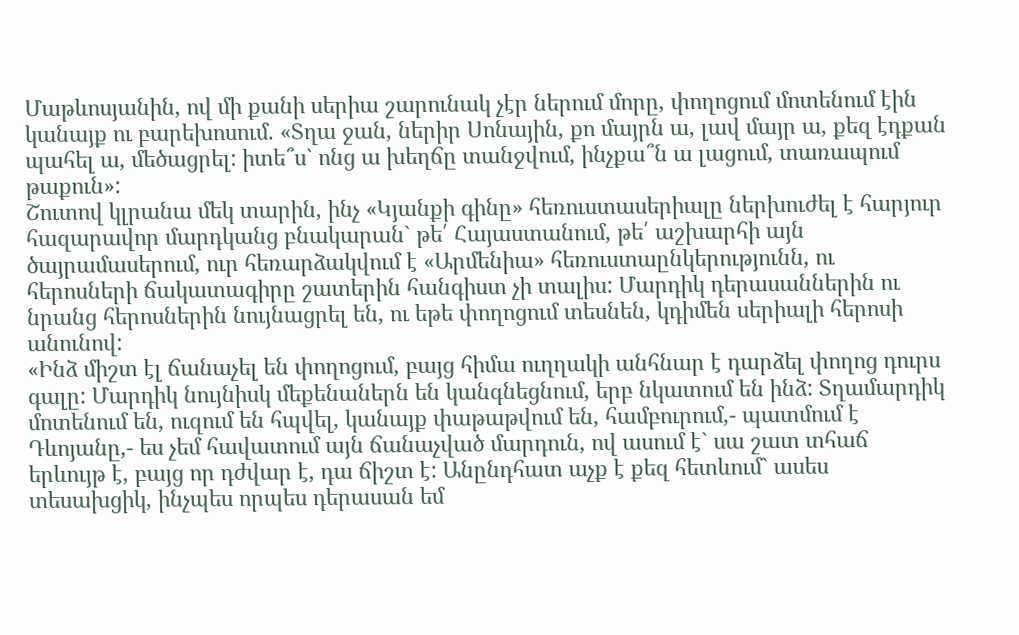Մաթևոսյանին, ով մի քանի սերիա շարունակ չէր ներում մորը, փողոցում մոտենում էին կանայք ու բարեխոսում. «Տղա ջան, ներիր Սոնային, քո մայրն ա, լավ մայր ա, քեզ էդքան պահել ա, մեծացրել: իտե՞ս` ոնց ա խեղճը տանջվում, ինչքա՞ն ա լացում, տառապում թաքուն»:
Շուտով կլրանա մեկ տարին, ինչ «Կյանքի գինը» հեռուստասերիալը ներխուժել է հարյուր հազարավոր մարդկանց բնակարան` թե՛ Հայաստանում, թե՛ աշխարհի այն ծայրամասերում, ուր հեռարձակվում է «Արմենիա» հեռուստաընկերությունն, ու հերոսների ճակատագիրը շատերին հանգիստ չի տալիս: Մարդիկ դերասաններին ու նրանց հերոսներին նույնացրել են, ու եթե փողոցում տեսնեն, կդիմեն սերիալի հերոսի անունով:
«Ինձ միշտ էլ ճանաչել են փողոցում, բայց հիմա ուղղակի անհնար է դարձել փողոց դուրս գալը: Մարդիկ նույնիսկ մեքենաներն են կանգնեցնում, երբ նկատում են ինձ: Տղամարդիկ մոտենում են, ուզում են հպվել, կանայք փաթաթվում են, համբուրում,- պատմում է Դևոյանը,- ես չեմ հավատում այն ճանաչված մարդուն, ով ասում է` սա շատ տհաճ երևույթ է, բայց որ դժվար է, դա ճիշտ է: Անընդհատ աչք է քեզ հետևում` ասես տեսախցիկ, ինչպես որպես դերասան եմ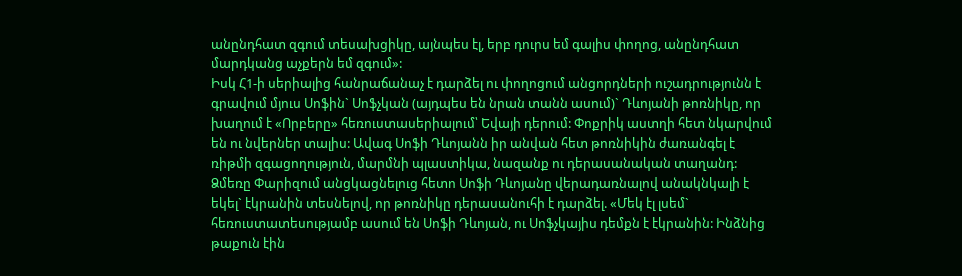անընդհատ զգում տեսախցիկը, այնպես էլ, երբ դուրս եմ գալիս փողոց, անընդհատ մարդկանց աչքերն եմ զգում»:
Իսկ Հ1-ի սերիալից հանրաճանաչ է դարձել ու փողոցում անցորդների ուշադրությունն է գրավում մյուս Սոֆին` Սոֆչկան (այդպես են նրան տանն ասում)` Դևոյանի թոռնիկը, որ խաղում է «Որբերը» հեռուստասերիալում՝ Եվայի դերում: Փոքրիկ աստղի հետ նկարվում են ու նվերներ տալիս: Ավագ Սոֆի Դևոյանն իր անվան հետ թոռնիկին ժառանգել է ռիթմի զգացողություն, մարմնի պլաստիկա, նազանք ու դերասանական տաղանդ:
Ձմեռը Փարիզում անցկացնելուց հետո Սոֆի Դևոյանը վերադառնալով անակնկալի է եկել` էկրանին տեսնելով, որ թոռնիկը դերասանուհի է դարձել. «Մեկ էլ լսեմ` հեռուստատեսությամբ ասում են Սոֆի Դևոյան, ու Սոֆչկայիս դեմքն է էկրանին: Ինձնից թաքուն էին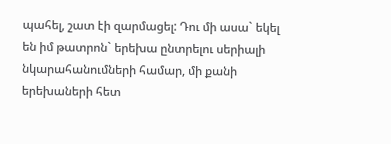պահել, շատ էի զարմացել: Դու մի ասա` եկել են իմ թատրոն` երեխա ընտրելու սերիալի նկարահանումների համար, մի քանի երեխաների հետ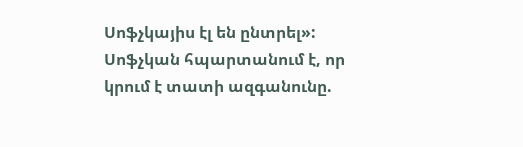Սոֆչկայիս էլ են ընտրել»: Սոֆչկան հպարտանում է, որ կրում է տատի ազգանունը.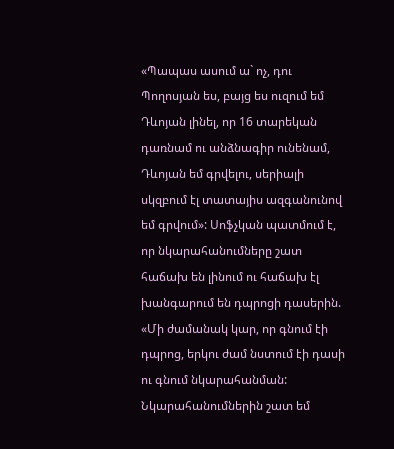«Պապաս ասում ա` ոչ, դու Պողոսյան ես, բայց ես ուզում եմ Դևոյան լինել, որ 16 տարեկան դառնամ ու անձնագիր ունենամ, Դևոյան եմ գրվելու, սերիալի սկզբում էլ տատայիս ազգանունով եմ գրվում»: Սոֆչկան պատմում է, որ նկարահանումները շատ հաճախ են լինում ու հաճախ էլ խանգարում են դպրոցի դասերին. «Մի ժամանակ կար, որ գնում էի դպրոց, երկու ժամ նստում էի դասի ու գնում նկարահանման: Նկարահանումներին շատ եմ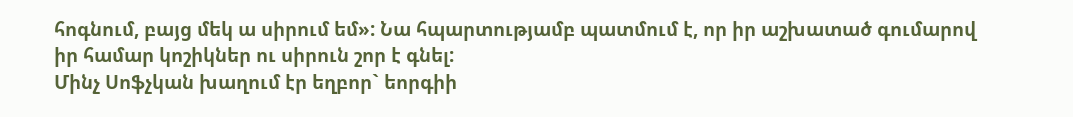հոգնում, բայց մեկ ա սիրում եմ»: Նա հպարտությամբ պատմում է, որ իր աշխատած գումարով իր համար կոշիկներ ու սիրուն շոր է գնել:
Մինչ Սոֆչկան խաղում էր եղբոր` եորգիի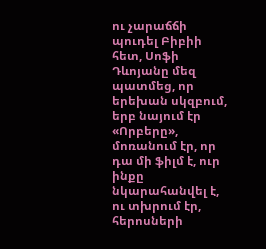ու չարաճճի պուդել Բիբիի հետ, Սոֆի Դևոյանը մեզ պատմեց, որ երեխան սկզբում, երբ նայում էր «Որբերը», մոռանում էր, որ դա մի ֆիլմ է, ուր ինքը նկարահանվել է, ու տխրում էր, հերոսների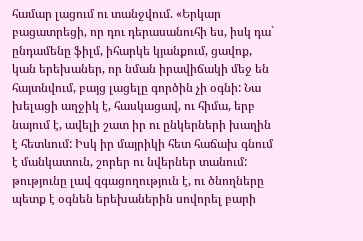համար լացում ու տանջվում. «Երկար բացատրեցի, որ դու դերասանուհի ես, իսկ դա` ընդամենը ֆիլմ, իհարկե կյանքում, ցավոք, կան երեխաներ, որ նման իրավիճակի մեջ են հայտնվում, բայց լացելը գործին չի օգնի: Նա խելացի աղջիկ է, հասկացավ, ու հիմա, երբ նայում է, ավելի շատ իր ու ընկերների խաղին է հետևում: Իսկ իր մայրիկի հետ հաճախ գնում է մանկատուն, շորեր ու նվերներ տանում: թությունը լավ զգացողություն է, ու ծնողները պետք է օգնեն երեխաներին սովորել բարի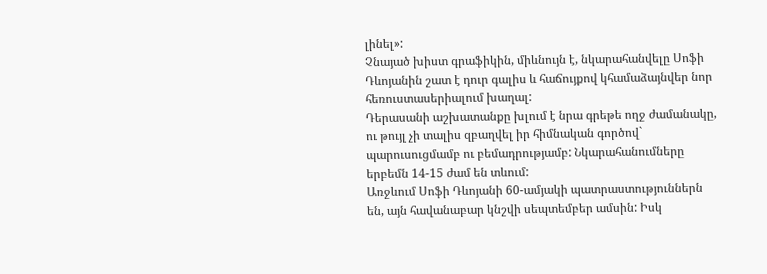լինել»:
Չնայած խիստ գրաֆիկին, միևնույն է, նկարահանվելը Սոֆի Դևոյանին շատ է դուր գալիս և հաճույքով կհամաձայնվեր նոր հեռուստասերիալում խաղալ:
Դերասանի աշխատանքը խլում է նրա գրեթե ողջ ժամանակը, ու թույլ չի տալիս զբաղվել իր հիմնական գործով` պարուսուցմամբ ու բեմադրությամբ: Նկարահանումները երբեմն 14-15 ժամ են տևում:
Առջևում Սոֆի Դևոյանի 60-ամյակի պատրաստություններն են, այն հավանաբար կնշվի սեպտեմբեր ամսին: Իսկ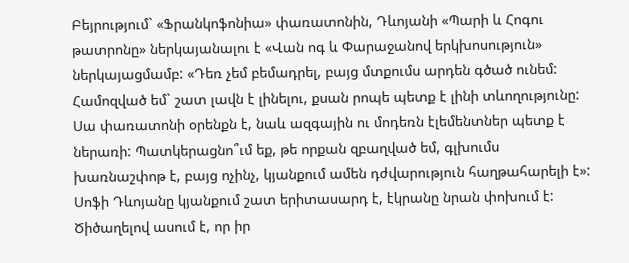Բեյրությում` «Ֆրանկոֆոնիա» փառատոնին, Դևոյանի «Պարի և Հոգու թատրոնը» ներկայանալու է «Վան ոգ և Փարաջանով երկխոսություն» ներկայացմամբ: «Դեռ չեմ բեմադրել, բայց մտքումս արդեն գծած ունեմ: Համոզված եմ` շատ լավն է լինելու, քսան րոպե պետք է լինի տևողությունը: Սա փառատոնի օրենքն է, նաև ազգային ու մոդեռն էլեմենտներ պետք է ներառի: Պատկերացնո՞ւմ եք, թե որքան զբաղված եմ, գլխումս խառնաշփոթ է, բայց ոչինչ, կյանքում ամեն դժվարություն հաղթահարելի է»:
Սոֆի Դևոյանը կյանքում շատ երիտասարդ է, էկրանը նրան փոխում է: Ծիծաղելով ասում է, որ իր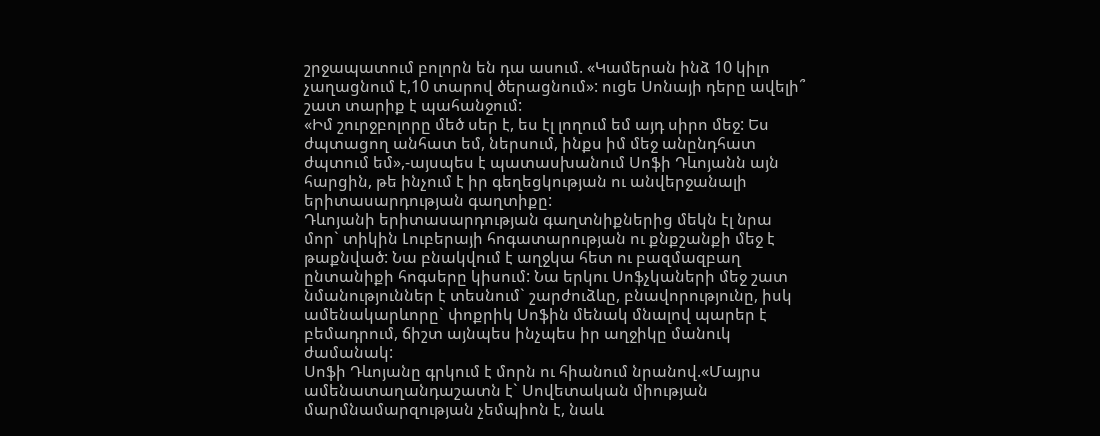շրջապատում բոլորն են դա ասում. «Կամերան ինձ 10 կիլո չաղացնում է,10 տարով ծերացնում»: ուցե Սոնայի դերը ավելի՞ շատ տարիք է պահանջում:
«Իմ շուրջբոլորը մեծ սեր է, ես էլ լողում եմ այդ սիրո մեջ: Ես ժպտացող անհատ եմ, ներսում, ինքս իմ մեջ անընդհատ ժպտում եմ»,-այսպես է պատասխանում Սոֆի Դևոյանն այն հարցին, թե ինչում է իր գեղեցկության ու անվերջանալի երիտասարդության գաղտիքը:
Դևոյանի երիտասարդության գաղտնիքներից մեկն էլ նրա մոր` տիկին Լուբերայի հոգատարության ու քնքշանքի մեջ է թաքնված: Նա բնակվում է աղջկա հետ ու բազմազբաղ ընտանիքի հոգսերը կիսում: Նա երկու Սոֆչկաների մեջ շատ նմանություններ է տեսնում` շարժուձևը, բնավորությունը, իսկ ամենակարևորը` փոքրիկ Սոֆին մենակ մնալով պարեր է բեմադրում, ճիշտ այնպես ինչպես իր աղջիկը մանուկ ժամանակ:
Սոֆի Դևոյանը գրկում է մորն ու հիանում նրանով.«Մայրս ամենատաղանդաշատն է` Սովետական միության մարմնամարզության չեմպիոն է, նաև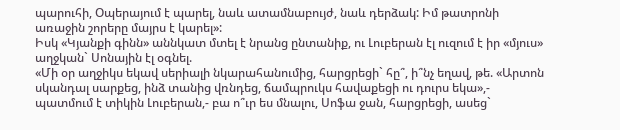պարուհի, Օպերայում է պարել, նաև ատամնաբույժ, նաև դերձակ: Իմ թատրոնի առաջին շորերը մայրս է կարել»:
Իսկ «Կյանքի գինն» աննկատ մտել է նրանց ընտանիք, ու Լուբերան էլ ուզում է իր «մյուս» աղջկան` Սոնային էլ օգնել.
«Մի օր աղջիկս եկավ սերիալի նկարահանումից, հարցրեցի` հը՞, ի՞նչ եղավ, թե. «Արտոն սկանդալ սարքեց, ինձ տանից վռնդեց, ճամպրուկս հավաքեցի ու դուրս եկա»,- պատմում է տիկին Լուբերան,- բա ո՞ւր ես մնալու, Սոֆա ջան, հարցրեցի, ասեց`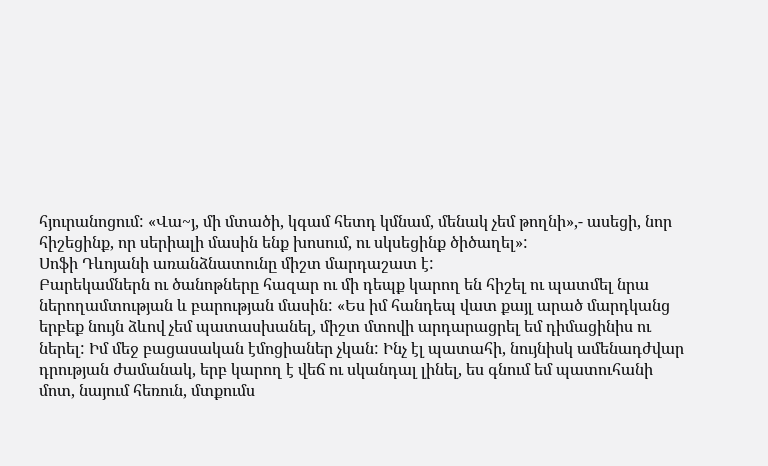հյուրանոցում: «Վա~յ, մի մտածի, կգամ հետդ կմնամ, մենակ չեմ թողնի»,- ասեցի, նոր հիշեցինք, որ սերիալի մասին ենք խոսում, ու սկսեցինք ծիծաղել»:
Սոֆի Դևոյանի առանձնատունը միշտ մարդաշատ է:
Բարեկամներն ու ծանոթները հազար ու մի դեպք կարող են հիշել ու պատմել նրա ներողամտության և բարության մասին: «Ես իմ հանդեպ վատ քայլ արած մարդկանց երբեք նույն ձևով չեմ պատասխանել, միշտ մտովի արդարացրել եմ դիմացինիս ու ներել: Իմ մեջ բացասական էմոցիաներ չկան: Ինչ էլ պատահի, նույնիսկ ամենադժվար դրության ժամանակ, երբ կարող է վեճ ու սկանդալ լինել, ես գնում եմ պատուհանի մոտ, նայում հեռուն, մտքումս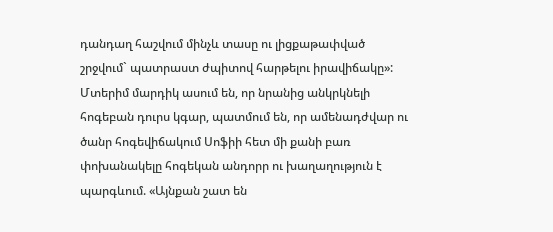դանդաղ հաշվում մինչև տասը ու լիցքաթափված շրջվում` պատրաստ ժպիտով հարթելու իրավիճակը»: Մտերիմ մարդիկ ասում են, որ նրանից անկրկնելի հոգեբան դուրս կգար, պատմում են, որ ամենադժվար ու ծանր հոգեվիճակում Սոֆիի հետ մի քանի բառ փոխանակելը հոգեկան անդորր ու խաղաղություն է պարգևում. «Այնքան շատ են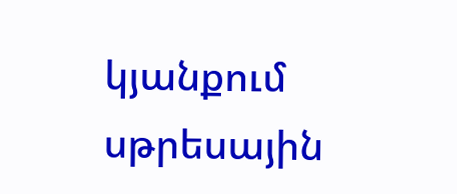կյանքում սթրեսային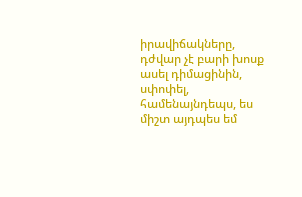իրավիճակները, դժվար չէ բարի խոսք ասել դիմացինին, սփոփել, համենայնդեպս, ես միշտ այդպես եմ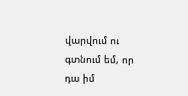վարվում ու գտնում եմ, որ դա իմ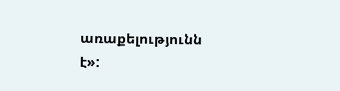առաքելությունն է»: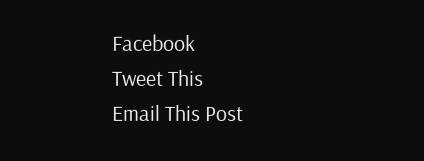Facebook
Tweet This
Email This Post